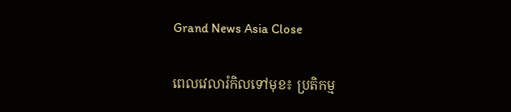Grand News Asia Close

ពេលវេលារំកិលទៅមុខ៖ ប្រតិកម្ម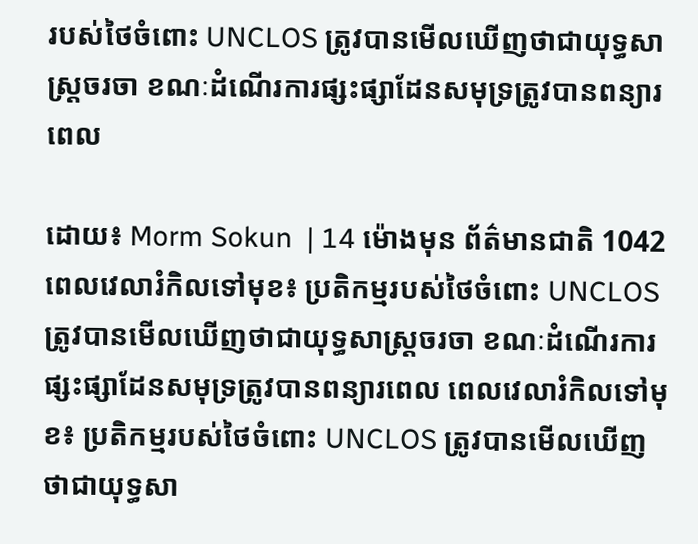របស់ថៃចំពោះ UNCLOS ត្រូវបានមើលឃើញថាជាយុទ្ធសាស្ត្រចរចា ខណៈដំណើរការផ្សះផ្សាដែនសមុទ្រត្រូវបានពន្យារពេល

ដោយ៖ Morm Sokun  | 14 ម៉ោងមុន ព័ត៌មានជាតិ 1042
ពេលវេលារំកិលទៅមុខ៖ ប្រតិកម្មរបស់ថៃចំពោះ UNCLOS ត្រូវបានមើលឃើញថាជាយុទ្ធសាស្ត្រចរចា ខណៈដំណើរការផ្សះផ្សាដែនសមុទ្រត្រូវបានពន្យារពេល ពេលវេលារំកិលទៅមុខ៖ ប្រតិកម្មរបស់ថៃចំពោះ UNCLOS ត្រូវបានមើលឃើញថាជាយុទ្ធសា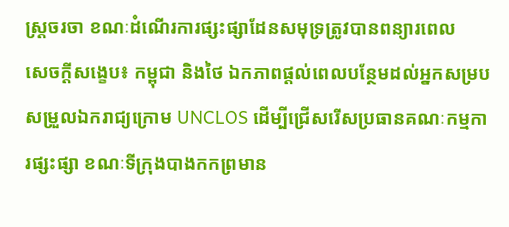ស្ត្រចរចា ខណៈដំណើរការផ្សះផ្សាដែនសមុទ្រត្រូវបានពន្យារពេល
សេចក្ដីសង្ខេប៖ កម្ពុជា និងថៃ ឯកភាពផ្តល់ពេលបន្ថែមដល់អ្នកសម្របសម្រួលឯករាជ្យក្រោម UNCLOS ដើម្បីជ្រើសរើសប្រធានគណៈកម្មការផ្សះផ្សា ខណៈទីក្រុងបាងកកព្រមាន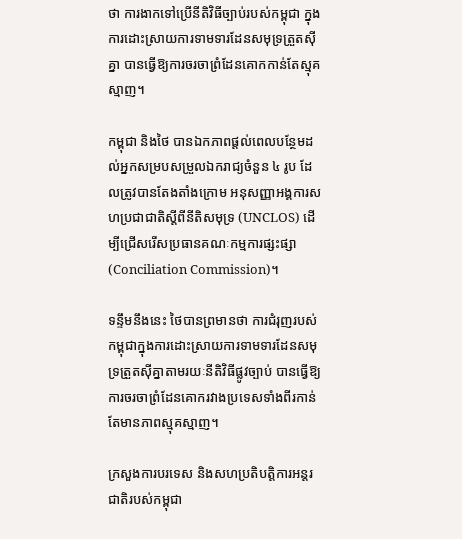ថា ការងាកទៅប្រើនីតិវិធីច្បាប់របស់កម្ពុជា ក្នុងការដោះស្រាយការទាមទារដែនសមុទ្រត្រួតស៊ីគ្នា បានធ្វើឱ្យការចរចាព្រំដែនគោកកាន់តែស្មុគស្មាញ។

កម្ពុជា និងថៃ បានឯកភាពផ្តល់ពេលបន្ថែមដល់អ្នកសម្របសម្រួលឯករាជ្យចំនួន ៤ រូប ដែលត្រូវបានតែងតាំងក្រោម អនុសញ្ញាអង្គការសហប្រជាជាតិស្តីពីនីតិសមុទ្រ (UNCLOS) ដើម្បីជ្រើសរើសប្រធានគណៈកម្មការផ្សះផ្សា (Conciliation Commission)។

ទន្ទឹមនឹងនេះ ថៃបានព្រមានថា ការជំរុញរបស់កម្ពុជាក្នុងការដោះស្រាយការទាមទារដែនសមុទ្រត្រួតស៊ីគ្នាតាមរយៈនីតិវិធីផ្លូវច្បាប់ បានធ្វើឱ្យការចរចាព្រំដែនគោករវាងប្រទេសទាំងពីរកាន់តែមានភាពស្មុគស្មាញ។

ក្រសួងការបរទេស និងសហប្រតិបត្តិការអន្តរជាតិរបស់កម្ពុជា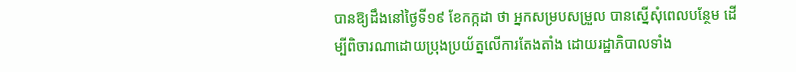បានឱ្យដឹងនៅថ្ងៃទី១៩ ខែកក្កដា ថា អ្នកសម្របសម្រួល បានស្នើសុំពេលបន្ថែម ដើម្បីពិចារណាដោយប្រុងប្រយ័ត្នលើការតែងតាំង ដោយរដ្ឋាភិបាលទាំង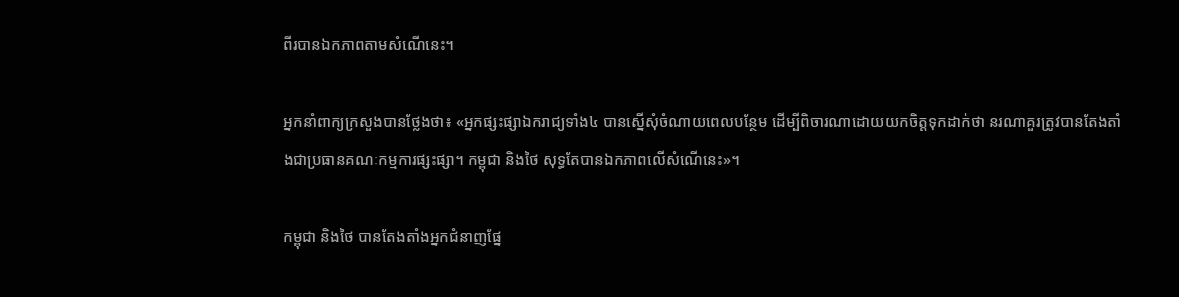ពីរបានឯកភាពតាមសំណើនេះ។

អ្នកនាំពាក្យក្រសួងបានថ្លែងថា៖ «អ្នកផ្សះផ្សាឯករាជ្យទាំង៤ បានស្នើសុំចំណាយពេលបន្ថែម ដើម្បីពិចារណាដោយយកចិត្តទុកដាក់ថា នរណាគួរត្រូវបានតែងតាំងជាប្រធានគណៈកម្មការផ្សះផ្សា។ កម្ពុជា និងថៃ សុទ្ធតែបានឯកភាពលើសំណើនេះ»។

កម្ពុជា និងថៃ បានតែងតាំងអ្នកជំនាញផ្នែ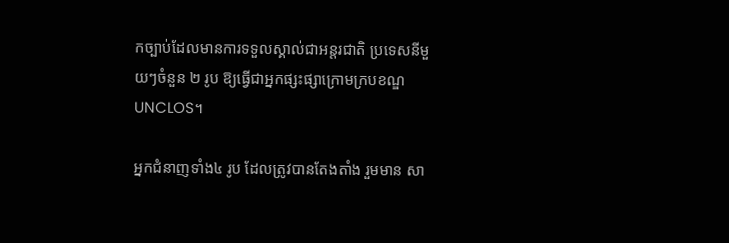កច្បាប់ដែលមានការទទួលស្គាល់ជាអន្តរជាតិ ប្រទេសនីមួយៗចំនួន ២ រូប ឱ្យធ្វើជាអ្នកផ្សះផ្សាក្រោមក្របខណ្ឌ UNCLOS។

អ្នកជំនាញទាំង៤ រូប ដែលត្រូវបានតែងតាំង រួមមាន សា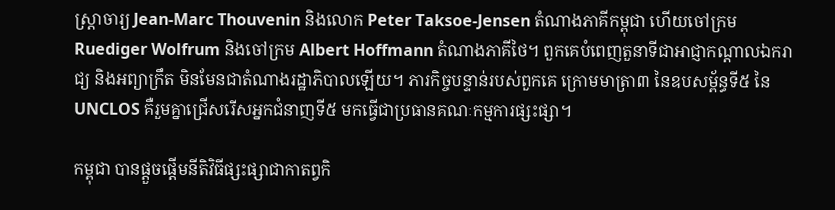ស្ត្រាចារ្យ Jean-Marc Thouvenin និងលោក Peter Taksoe-Jensen តំណាងភាគីកម្ពុជា ហើយចៅក្រម Ruediger Wolfrum និងចៅក្រម Albert Hoffmann តំណាងភាគីថៃ។ ពួកគេបំពេញតួនាទីជាអាជ្ញាកណ្តាលឯករាជ្យ និងអព្យាក្រឹត មិនមែនជាតំណាងរដ្ឋាភិបាលឡើយ។ ភារកិច្ចបន្ទាន់របស់ពួកគេ ក្រោមមាត្រា៣ នៃឧបសម្ព័ន្ធទី៥ នៃ UNCLOS គឺរួមគ្នាជ្រើសរើសអ្នកជំនាញទី៥ មកធ្វើជាប្រធានគណៈកម្មការផ្សះផ្សា។

កម្ពុជា បានផ្តួចផ្តើមនីតិវិធីផ្សះផ្សាជាកាតព្វកិ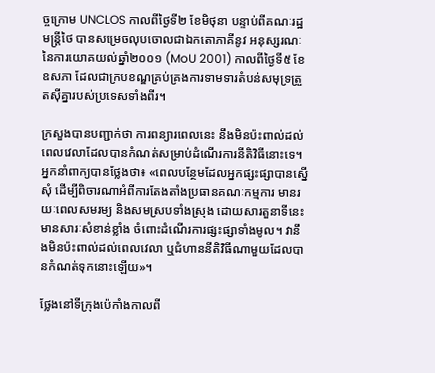ច្ចក្រោម UNCLOS កាលពីថ្ងៃទី២ ខែមិថុនា បន្ទាប់ពីគណៈរដ្ឋមន្ត្រីថៃ បានសម្រេចលុបចោលជាឯកតោភាគីនូវ អនុស្សរណៈនៃការយោគយល់ឆ្នាំ២០០១ (MoU 2001) កាលពីថ្ងៃទី៥ ខែឧសភា ដែលជាក្របខណ្ឌគ្រប់គ្រងការទាមទារតំបន់សមុទ្រត្រួតស៊ីគ្នារបស់ប្រទេសទាំងពីរ។

ក្រសួងបានបញ្ជាក់ថា ការពន្យារពេលនេះ នឹងមិនប៉ះពាល់ដល់ពេលវេលាដែលបានកំណត់សម្រាប់ដំណើរការនីតិវិធីនោះទេ។ អ្នកនាំពាក្យបានថ្លែងថា៖ «ពេលបន្ថែមដែលអ្នកផ្សះផ្សាបានស្នើសុំ ដើម្បីពិចារណាអំពីការតែងតាំងប្រធានគណៈកម្មការ មានរយៈពេលសមរម្យ និងសមស្របទាំងស្រុង ដោយសារតួនាទីនេះមានសារៈសំខាន់ខ្លាំង ចំពោះដំណើរការផ្សះផ្សាទាំងមូល។ វានឹងមិនប៉ះពាល់ដល់ពេលវេលា ឬជំហាននីតិវិធីណាមួយដែលបានកំណត់ទុកនោះឡើយ»។

ថ្លែងនៅទីក្រុងប៉េកាំងកាលពី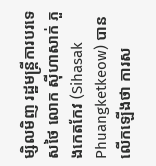ម្សិលមិញ រដ្ឋមន្ត្រីការបរទេសថៃ លោក ស៊ីហាសាក់ ភួងកេតកែវ (Sihasak Phuangketkeow) បានលើកឡើងថា ការស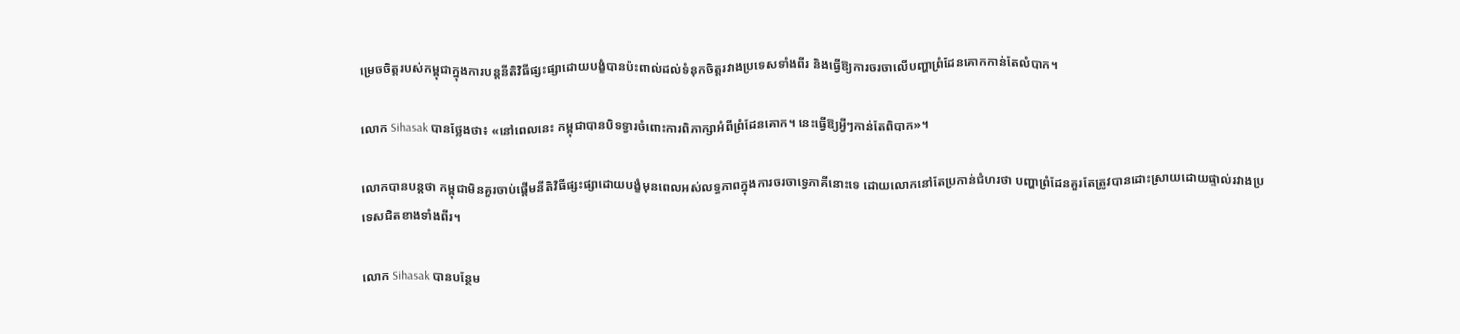ម្រេចចិត្តរបស់កម្ពុជាក្នុងការបន្តនីតិវិធីផ្សះផ្សាដោយបង្ខំបានប៉ះពាល់ដល់ទំនុកចិត្តរវាងប្រទេសទាំងពីរ និងធ្វើឱ្យការចរចាលើបញ្ហាព្រំដែនគោកកាន់តែលំបាក។

លោក Sihasak បានថ្លែងថា៖ «នៅពេលនេះ កម្ពុជាបានបិទទ្វារចំពោះការពិភាក្សាអំពីព្រំដែនគោក។ នេះធ្វើឱ្យអ្វីៗកាន់តែពិបាក»។

លោកបានបន្តថា កម្ពុជាមិនគួរចាប់ផ្តើមនីតិវិធីផ្សះផ្សាដោយបង្ខំមុនពេលអស់លទ្ធភាពក្នុងការចរចាទ្វេភាគីនោះទេ ដោយលោកនៅតែប្រកាន់ជំហរថា បញ្ហាព្រំដែនគួរតែត្រូវបានដោះស្រាយដោយផ្ទាល់រវាងប្រទេសជិតខាងទាំងពីរ។

លោក Sihasak បានបន្ថែម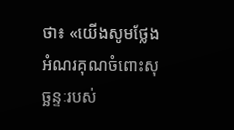ថា៖ «យើងសូមថ្លែងអំណរគុណចំពោះសុច្ឆន្ទៈរបស់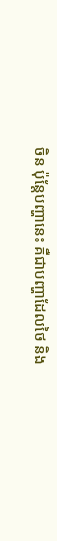ចិន ប៉ុន្តែបញ្ហានេះ គឺជាបញ្ហាដែលថៃ និង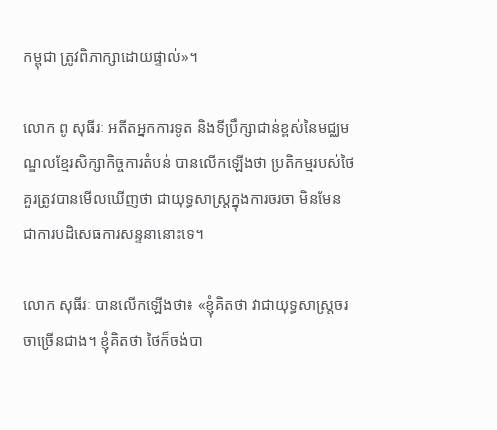កម្ពុជា ត្រូវពិភាក្សាដោយផ្ទាល់»។

លោក ពូ សុធីរៈ អតីតអ្នកការទូត និងទីប្រឹក្សាជាន់ខ្ពស់នៃមជ្ឈមណ្ឌលខ្មែរសិក្សាកិច្ចការតំបន់ បានលើកឡើងថា ប្រតិកម្មរបស់ថៃ គួរត្រូវបានមើលឃើញថា ជាយុទ្ធសាស្ត្រក្នុងការចរចា មិនមែនជាការបដិសេធការសន្ទនានោះទេ។

លោក សុធីរៈ បានលើកឡើងថា៖ «ខ្ញុំគិតថា វាជាយុទ្ធសាស្ត្រចរចាច្រើនជាង។ ខ្ញុំគិតថា ថៃក៏ចង់បា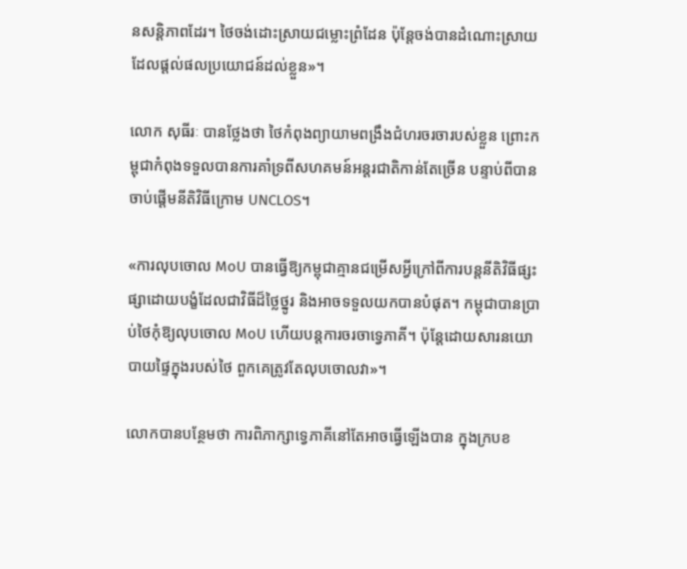នសន្តិភាពដែរ។ ថៃចង់ដោះស្រាយជម្លោះព្រំដែន ប៉ុន្តែចង់បានដំណោះស្រាយដែលផ្តល់ផលប្រយោជន៍ដល់ខ្លួន»។

លោក សុធីរៈ បានថ្លែងថា ថៃកំពុងព្យាយាមពង្រឹងជំហរចរចារបស់ខ្លួន ព្រោះកម្ពុជាកំពុងទទួលបានការគាំទ្រពីសហគមន៍អន្តរជាតិកាន់តែច្រើន បន្ទាប់ពីបានចាប់ផ្តើមនីតិវិធីក្រោម UNCLOS។

«ការលុបចោល MoU បានធ្វើឱ្យកម្ពុជាគ្មានជម្រើសអ្វីក្រៅពីការបន្តនីតិវិធីផ្សះផ្សាដោយបង្ខំដែលជាវិធីដ៏ថ្លៃថ្នូរ និងអាចទទួលយកបានបំផុត។ កម្ពុជាបានប្រាប់ថៃកុំឱ្យលុបចោល MoU ហើយបន្តការចរចាទ្វេភាគី។ ប៉ុន្តែដោយសារនយោបាយផ្ទៃក្នុងរបស់ថៃ ពួកគេត្រូវតែលុបចោលវា»។

លោកបានបន្ថែមថា ការពិភាក្សាទ្វេភាគីនៅតែអាចធ្វើឡើងបាន ក្នុងក្របខ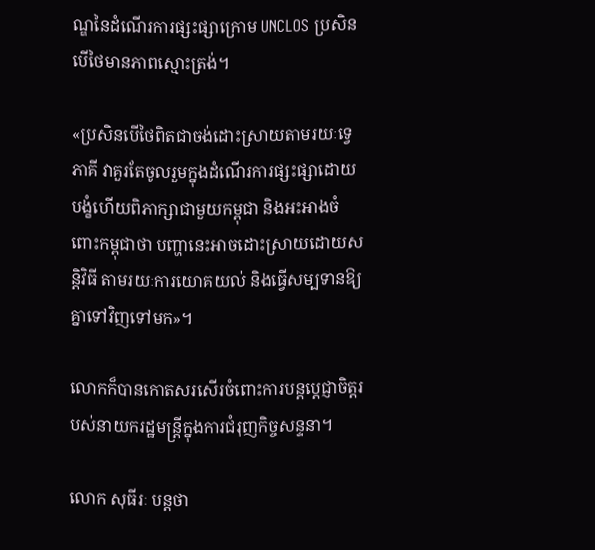ណ្ឌនៃដំណើរការផ្សះផ្សាក្រោម UNCLOS ប្រសិនបើថៃមានភាពស្មោះត្រង់។

«ប្រសិនបើថៃពិតជាចង់ដោះស្រាយតាមរយៈទ្វេភាគី វាគួរតែចូលរួមក្នុងដំណើរការផ្សះផ្សាដោយបង្ខំហើយពិភាក្សាជាមួយកម្ពុជា និងអះអាងចំពោះកម្ពុជាថា បញ្ហានេះអាចដោះស្រាយដោយសន្តិវិធី តាមរយៈការយោគយល់ និងធ្វើសម្បទានឱ្យគ្នាទៅវិញទៅមក»។

លោកក៏បានកោតសរសើរចំពោះការបន្តប្តេជ្ញាចិត្តរបស់នាយករដ្ឋមន្ត្រីក្នុងការជំរុញកិច្ចសន្ទនា។

លោក សុធីរៈ បន្តថា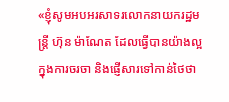«ខ្ញុំសូមអបអរសាទរលោកនាយករដ្ឋមន្ត្រី ហ៊ុន ម៉ាណែត ដែលធ្វើបានយ៉ាងល្អ ក្នុងការចរចា និងផ្ញើសារទៅកាន់ថៃថា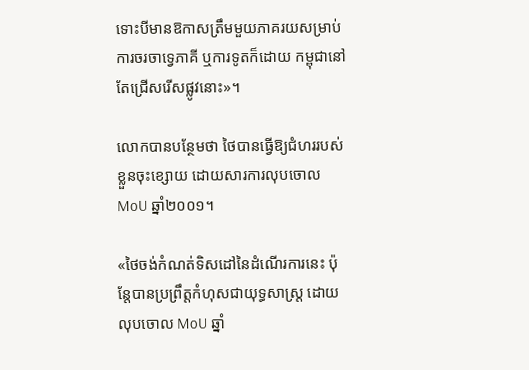ទោះបីមានឱកាសត្រឹមមួយភាគរយសម្រាប់ការចរចាទ្វេភាគី ឬការទូតក៏ដោយ កម្ពុជានៅតែជ្រើសរើសផ្លូវនោះ»។

លោកបានបន្ថែមថា ថៃបានធ្វើឱ្យជំហររបស់ខ្លួនចុះខ្សោយ ដោយសារការលុបចោល MoU ឆ្នាំ២០០១។

«ថៃចង់កំណត់ទិសដៅនៃដំណើរការនេះ ប៉ុន្តែបានប្រព្រឹត្តកំហុសជាយុទ្ធសាស្ត្រ ដោយលុបចោល MoU ឆ្នាំ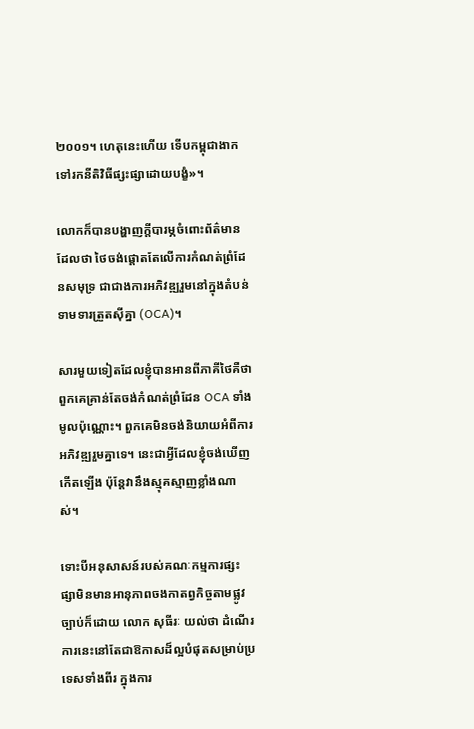២០០១។ ហេតុនេះហើយ ទើបកម្ពុជាងាកទៅរកនីតិវិធីផ្សះផ្សាដោយបង្ខំ»។

លោកក៏បានបង្ហាញក្តីបារម្ភចំពោះព័ត៌មានដែលថា ថៃចង់ផ្តោតតែលើការកំណត់ព្រំដែនសមុទ្រ ជាជាងការអភិវឌ្ឍរួមនៅក្នុងតំបន់ទាមទារត្រួតស៊ីគ្នា (OCA)។

សារមួយទៀតដែលខ្ញុំបានអានពីភាគីថៃគឺថា ពួកគេគ្រាន់តែចង់កំណត់ព្រំដែន OCA ទាំងមូលប៉ុណ្ណោះ។ ពួកគេមិនចង់និយាយអំពីការអភិវឌ្ឍរួមគ្នាទេ។ នេះជាអ្វីដែលខ្ញុំចង់ឃើញកើតឡើង ប៉ុន្តែវានឹងស្មុគស្មាញខ្លាំងណាស់។

ទោះបីអនុសាសន៍របស់គណៈកម្មការផ្សះផ្សាមិនមានអានុភាពចងកាតព្វកិច្ចតាមផ្លូវច្បាប់ក៏ដោយ លោក សុធីរៈ យល់ថា ដំណើរការនេះនៅតែជាឱកាសដ៏ល្អបំផុតសម្រាប់ប្រទេសទាំងពីរ ក្នុងការ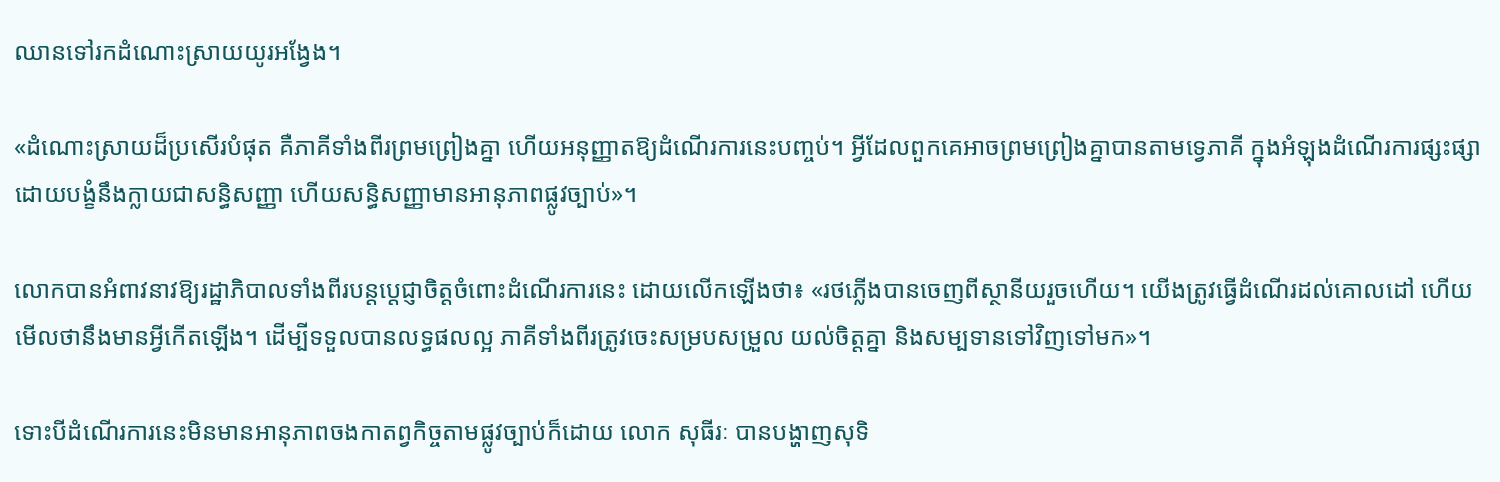ឈានទៅរកដំណោះស្រាយយូរអង្វែង។

«ដំណោះស្រាយដ៏ប្រសើរបំផុត គឺភាគីទាំងពីរព្រមព្រៀងគ្នា ហើយអនុញ្ញាតឱ្យដំណើរការនេះបញ្ចប់។ អ្វីដែលពួកគេអាចព្រមព្រៀងគ្នាបានតាមទ្វេភាគី ក្នុងអំឡុងដំណើរការផ្សះផ្សាដោយបង្ខំនឹងក្លាយជាសន្ធិសញ្ញា ហើយសន្ធិសញ្ញាមានអានុភាពផ្លូវច្បាប់»។

លោកបានអំពាវនាវឱ្យរដ្ឋាភិបាលទាំងពីរបន្តប្តេជ្ញាចិត្តចំពោះដំណើរការនេះ ដោយលើកឡើងថា៖ «រថភ្លើងបានចេញពីស្ថានីយរួចហើយ។ យើងត្រូវធ្វើដំណើរដល់គោលដៅ ហើយមើលថានឹងមានអ្វីកើតឡើង។ ដើម្បីទទួលបានលទ្ធផលល្អ ភាគីទាំងពីរត្រូវចេះសម្របសម្រួល យល់ចិត្តគ្នា និងសម្បទានទៅវិញទៅមក»។

ទោះបីដំណើរការនេះមិនមានអានុភាពចងកាតព្វកិច្ចតាមផ្លូវច្បាប់ក៏ដោយ លោក សុធីរៈ បានបង្ហាញសុទិ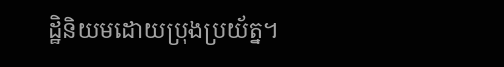ដ្ឋិនិយមដោយប្រុងប្រយ័ត្ន។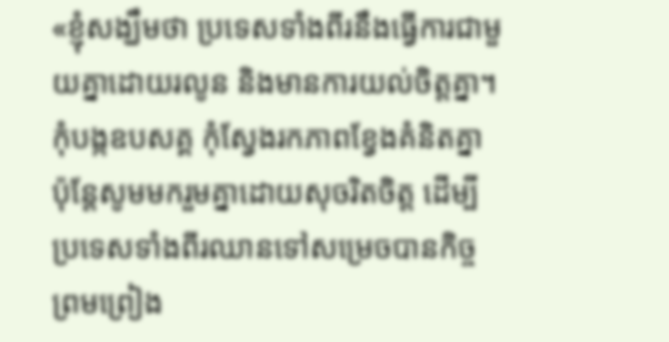«ខ្ញុំសង្ឃឹមថា ប្រទេសទាំងពីរនឹងធ្វើការជាមួយគ្នាដោយរលូន និងមានការយល់ចិត្តគ្នា។ កុំបង្កឧបសគ្គ កុំស្វែងរកភាពខ្វែងគំនិតគ្នា ប៉ុន្តែសូមមករួមគ្នាដោយសុចរិតចិត្ត ដើម្បីប្រទេសទាំងពីរឈានទៅសម្រេចបានកិច្ចព្រមព្រៀង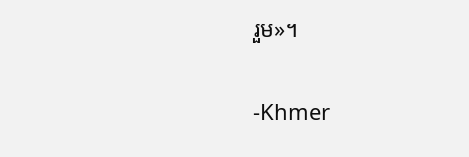រួម»។

-Khmer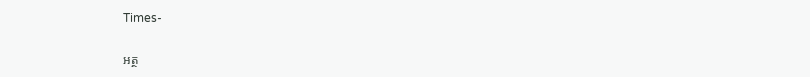Times-

អត្ថ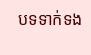បទទាក់ទង